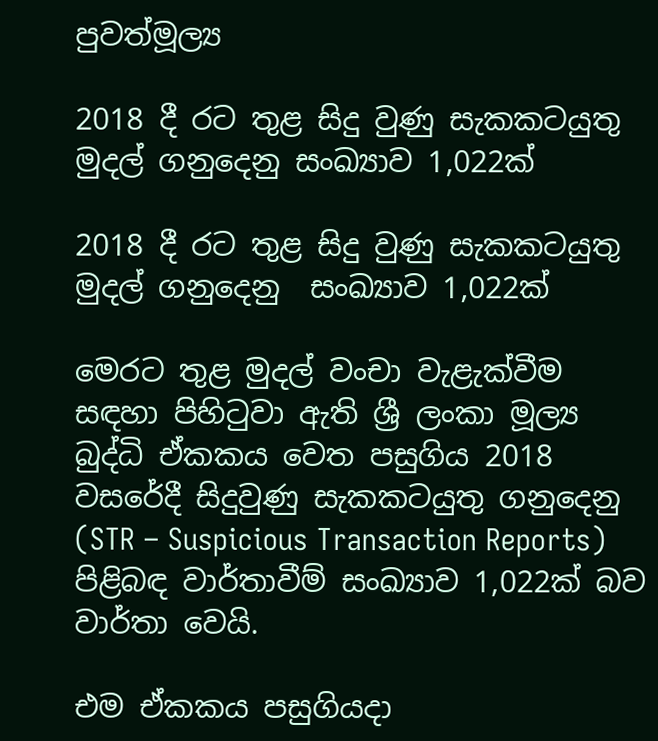පුවත්මූල්‍ය

2018 දී රට තුළ සිදු වුණු සැකකටයුතු මුදල් ගනුදෙනු සංඛ්‍යාව 1,022ක්

2018 දී රට තුළ සිදු වුණු සැකකටයුතු මුදල් ගනුදෙනු  සංඛ්‍යාව 1,022ක්

මෙරට තුළ මුදල් වංචා වැළැක්වීම සඳහා පිහිටුවා ඇති ශ්‍රී ලංකා මූල්‍ය බුද්ධි ඒකකය වෙත පසුගිය 2018 වසරේදී සිදුවුණු සැකකටයුතු ගනුදෙනු (STR – Suspicious Transaction Reports) පිළිබඳ වාර්තාවීම් සංඛ්‍යාව 1,022ක් බව වාර්තා වෙයි.

එම ඒකකය පසුගියදා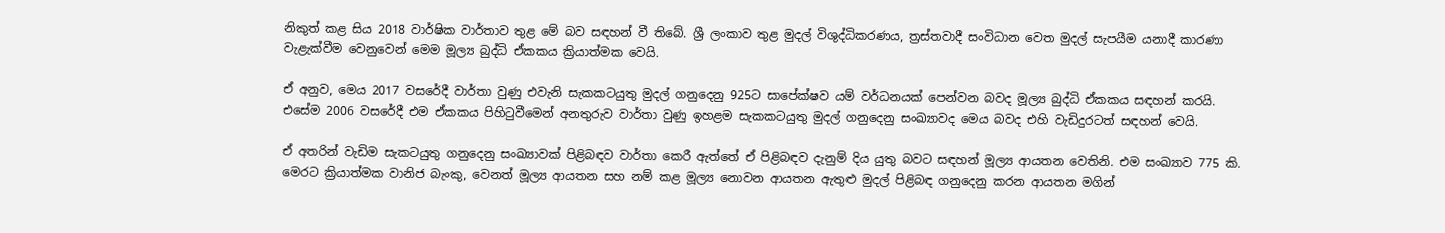නිකුත් කළ සිය 2018 වාර්ෂික වාර්තාව තුළ මේ බව සඳහන් වී තිබේ. ශ්‍රී ලංකාව තුළ මුදල් විශුද්ධිකරණය, ත්‍රස්තවාදී සංවිධාන වෙත මුදල් සැපයීම යනාදී කාරණා වැළැක්වීම වෙනුවෙන් මෙම මූල්‍ය බුද්ධි ඒකකය ක්‍රියාත්මක වෙයි.

ඒ අනුව, මෙය 2017 වසරේදී වාර්තා වුණු එවැනි සැකකටයුතු මුදල් ගනුදෙනු 925ට සාපේක්ෂව යම් වර්ධනයක් පෙන්වන බවද මූල්‍ය බුද්ධි ඒකකය සඳහන් කරයි. එසේම 2006 වසරේදී එම ඒකකය පිහිටුවීමෙන් අනතුරුව වාර්තා වුණු ඉහළම සැකකටයුතු මුදල් ගනුදෙනු සංඛ්‍යාවද මෙය බවද එහි වැඩිදුරටත් සඳහන් වෙයි.

ඒ අතරින් වැඩිම සැකටයුතු ගනුදෙනු සංඛ්‍යාවක් පිළිබඳව වාර්තා කෙරී ඇත්තේ ඒ පිළිබඳව දැනුම් දිය යුතු බවට සඳහන් මූල්‍ය ආයතන වෙතිනි. එම සංඛ්‍යාව 775 කි. මෙරට ක්‍රියාත්මක වානිජ බැංකු, වෙනත් මූල්‍ය ආයතන සහ නම් කළ මූල්‍ය නොවන ආයතන ඇතුළු මුදල් පිළිබඳ ගනුදෙනු කරන ආයතන මගින්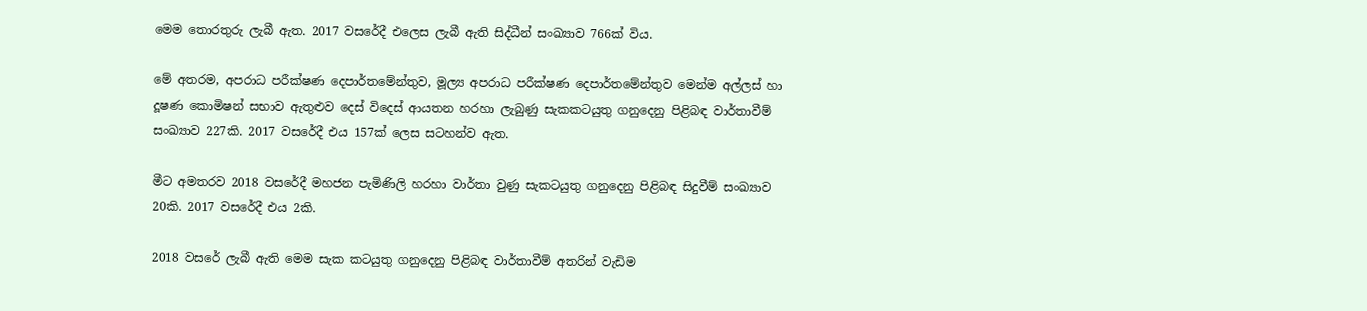මෙම තොරතුරු ලැබී ඇත. 2017 වසරේදී එලෙස ලැබී ඇති සිද්ධීන් සංඛ්‍යාව 766ක් විය.

මේ අතරම, අපරාධ පරීක්ෂණ දෙපාර්තමේන්තුව, මූල්‍ය අපරාධ පරීක්ෂණ දෙපාර්තමේන්තුව මෙන්ම අල්ලස් හා දූෂණ කොමිෂන් සභාව ඇතුළුව දෙස් විදෙස් ආයතන හරහා ලැබුණු සැකකටයුතු ගනුදෙනු පිළිබඳ වාර්තාවීම් සංඛ්‍යාව 227කි. 2017 වසරේදී එය 157ක් ලෙස සටහන්ව ඇත.

මීට අමතරව 2018 වසරේදී මහජන පැමිණිලි හරහා වාර්තා වුණු සැකටයුතු ගනුදෙනු පිළිබඳ සිදුවීම් සංඛ්‍යාව 20කි. 2017 වසරේදී එය 2කි.

2018 වසරේ ලැබී ඇති මෙම සැක කටයුතු ගනුදෙනු පිළිබඳ වාර්තාවීම් අතරින් වැඩිම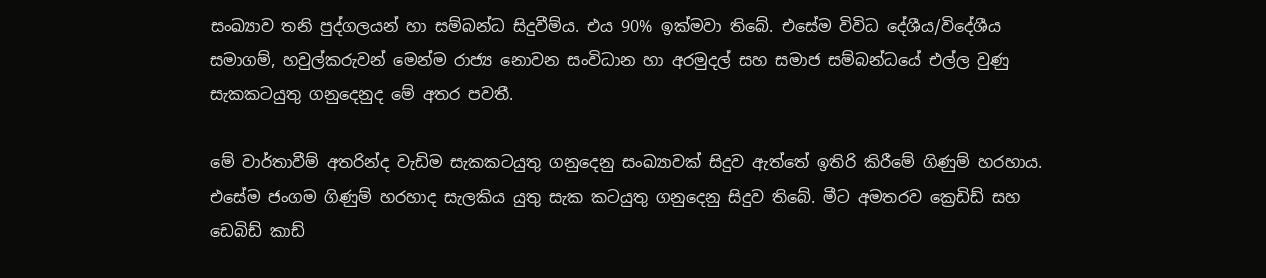සංඛ්‍යාව තනි පුද්ගලයන් හා සම්බන්ධ සිදුවීම්ය. එය 90% ඉක්මවා තිබේ. එසේම විවිධ දේශීය/විදේශීය සමාගම්, හවුල්කරුවන් මෙන්ම රාජ්‍ය නොවන සංවිධාන හා අරමුදල් සහ සමාජ සම්බන්ධයේ එල්ල වුණු සැකකටයුතු ගනුදෙනුද මේ අතර පවතී.

මේ වාර්තාවීම් අතරින්ද වැඩිම සැකකටයුතු ගනුදෙනු සංඛ්‍යාවක් සිදුව ඇත්තේ ඉතිරි කිරීමේ ගිණුම් හරහාය. එසේම ජංගම ගිණුම් හරහාද සැලකිය යුතු සැක කටයුතු ගනුදෙනු සිදුව තිබේ. මීට අමතරව ක්‍රෙඩිඩ් සහ ඩෙබිඩ් කාඩ්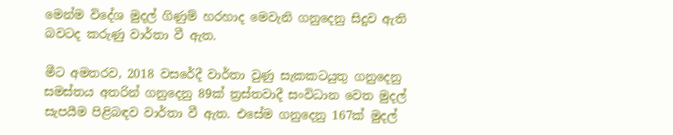මෙන්ම විදේශ මුදල් ගිණුම් හරහාද මෙවැනි ගනුදෙනු සිදුව ඇති බවටද කරුණු වාර්තා වී ඇත.

මීට අමතරව, 2018 වසරේදී වාර්තා වුණු සැකකටයුතු ගනුදෙනු සමස්තය අතරින් ගනුදෙනු 89ක් ත්‍රස්තවාදී සංවිධාන වෙත මුදල් සැපයීම පිළිබඳව වාර්තා වී ඇත. එසේම ගනුදෙනු 167ක් මුදල්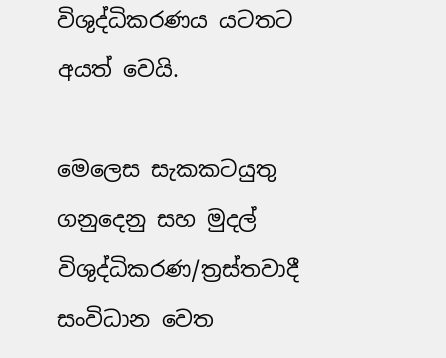විශුද්ධිකරණය යටතට  අයත් වෙයි.

මෙලෙස සැකකටයුතු ගනුදෙනු සහ මුදල් විශුද්ධිකරණ/ත්‍රස්තවාදී සංවිධාන වෙත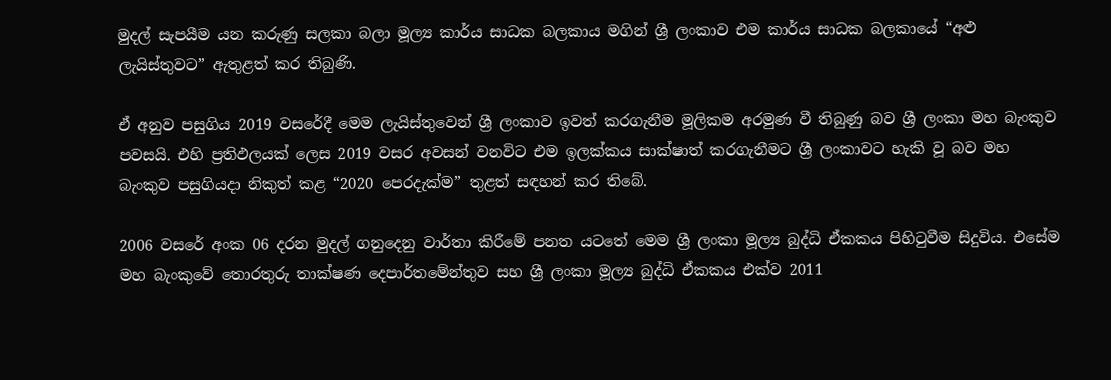මුදල් සැපයීම යන කරුණු සලකා බලා මූල්‍ය කාර්ය සාධක බලකාය මගින් ශ්‍රී ලංකාව එම කාර්ය සාධක බලකායේ “අළු ලැයිස්තුවට” ඇතුළත් කර තිබුණි.

ඒ අනුව පසුගිය 2019 වසරේදී මෙම ලැයිස්තුවෙන් ශ්‍රී ලංකාව ඉවත් කරගැනීම මූලිකම අරමුණ වී තිබුණු බව ශ්‍රී ලංකා මහ බැංකුව පවසයි. එහි ප්‍රතිඵලයක් ලෙස 2019 වසර අවසන් වනවිට එම ඉලක්කය සාක්ෂාත් කරගැනීමට ශ්‍රී ලංකාවට හැකි වූ බව මහ බැංකුව පසුගියදා නිකුත් කළ “2020 පෙරදැක්ම” තුළත් සඳහන් කර තිබේ.

2006 වසරේ අංක 06 දරන මුදල් ගනුදෙනු වාර්තා කිරීමේ පනත යටතේ මෙම ශ්‍රී ලංකා මූල්‍ය බුද්ධි ඒකකය පිහිටුවීම සිදුවිය. එසේම මහ බැංකුවේ තොරතුරු තාක්ෂණ දෙපාර්තමේන්තුව සහ ශ්‍රී ලංකා මූල්‍ය බුද්ධි ඒකකය එක්ව 2011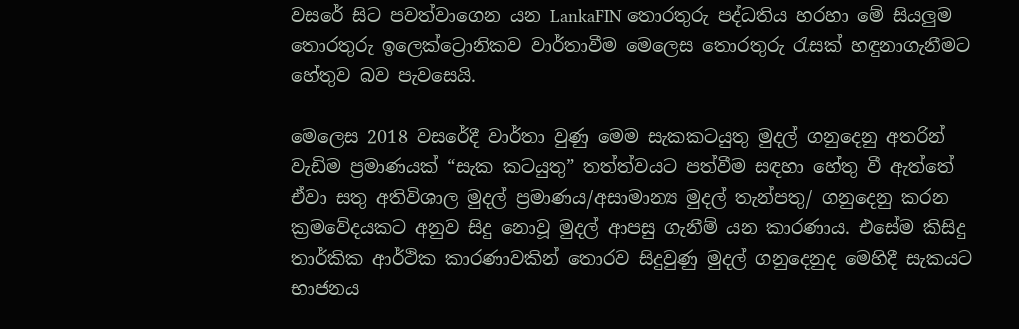වසරේ සිට පවත්වාගෙන යන LankaFIN තොරතුරු පද්ධතිය හරහා මේ සියලුම තොරතුරු ඉලෙක්ට්‍රොනිකව වාර්තාවීම මෙලෙස තොරතුරු රැසක් හඳුනාගැනීමට හේතුව බව පැවසෙයි.

මෙලෙස 2018 වසරේදී වාර්තා වුණු මෙම සැකකටයුතු මුදල් ගනුදෙනු අතරින් වැඩිම ප්‍රමාණයක් “සැක කටයුතු” තත්ත්වයට පත්වීම සඳහා හේතු වී ඇත්තේ ඒවා සතු අතිවිශාල මුදල් ප්‍රමාණය/අසාමාන්‍ය මුදල් තැන්පතු/ ගනුදෙනු කරන ක්‍රමවේදයකට අනුව සිදු නොවූ මුදල් ආපසු ගැනීම් යන කාරණාය. එසේම කිසිදු තාර්කික ආර්ථික කාරණාවකින් තොරව සිදුවුණු මුදල් ගනුදෙනුද මෙහිදී සැකයට භාජනය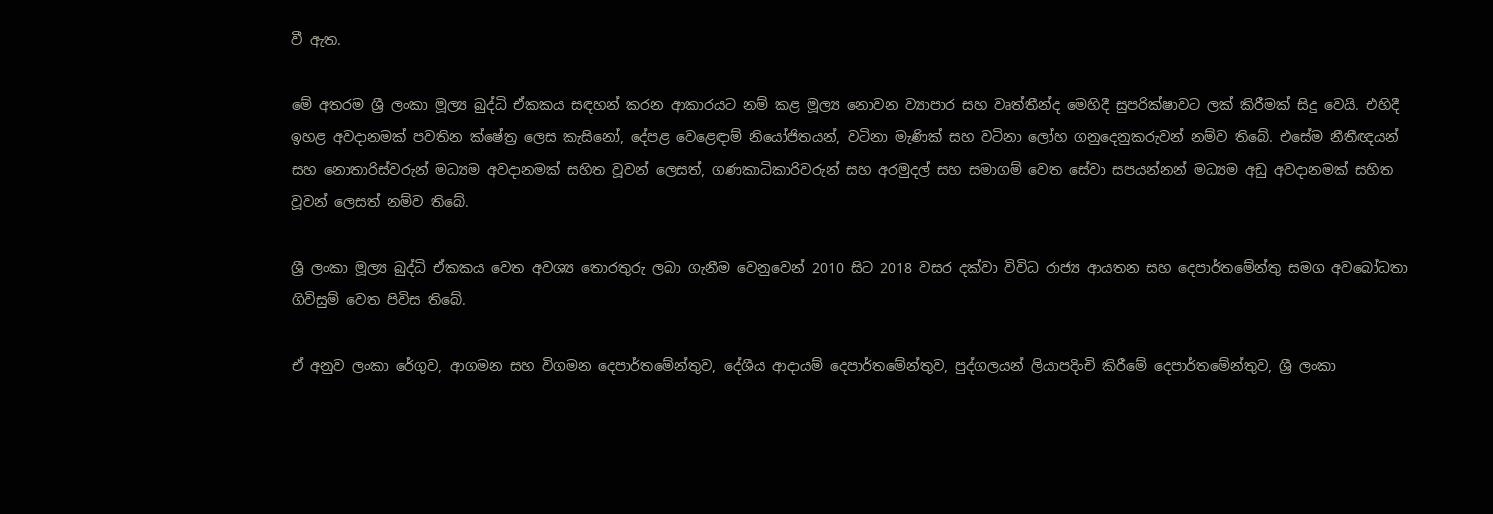වී ඇත.

මේ අතරම ශ්‍රී ලංකා මූල්‍ය බුද්ධි ඒකකය සඳහන් කරන ආකාරයට නම් කළ මූල්‍ය නොවන ව්‍යාපාර සහ වෘත්තීන්ද මෙහිදී සුපරික්ෂාවට ලක් කිරීමක් සිදු වෙයි. එහිදී ඉහළ අවදානමක් පවතින ක්ෂේත්‍ර ලෙස කැසිනෝ, දේපළ වෙළෙඳාම් නියෝජිතයන්, වටිනා මැණික් සහ වටිනා ලෝහ ගනුදෙනුකරුවන් නම්ව තිබේ. එසේම නීතීඥයන් සහ නොතාරිස්වරුන් මධ්‍යම අවදානමක් සහිත වූවන් ලෙසත්, ගණකාධිකාරිවරුන් සහ අරමුදල් සහ සමාගම් වෙත සේවා සපයන්නන් මධ්‍යම අඩු අවදානමක් සහිත වූවන් ලෙසත් නම්ව තිබේ.

ශ්‍රී ලංකා මූල්‍ය බුද්ධි ඒකකය වෙත අවශ්‍ය තොරතුරු ලබා ගැනීම වෙනුවෙන් 2010 සිට 2018 වසර දක්වා විවිධ රාජ්‍ය ආයතන සහ දෙපාර්ත‍මේන්තු සමග අවබෝධතා ගිවිසුම් වෙත පිවිස තිබේ.

ඒ අනුව ලංකා රේගුව, ආගමන සහ විගමන දෙපාර්තමේන්තුව, දේශීය ආදායම් දෙපාර්තමේන්තුව, පුද්ගලයන් ලියාපදිංචි කිරීමේ දෙපාර්තමේන්තුව, ශ්‍රී ලංකා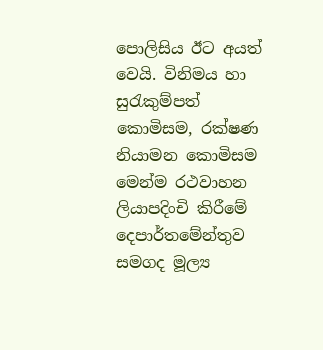පොලිසිය ඊට අයත් වෙයි. විනිමය හා සුරැකුම්පත් කොමිසම, රක්ෂණ නියාමන කොමිසම මෙන්ම රථවාහන ලියාපදිංචි කිරීමේ දෙපාර්තමේන්තුව සමගද මූල්‍ය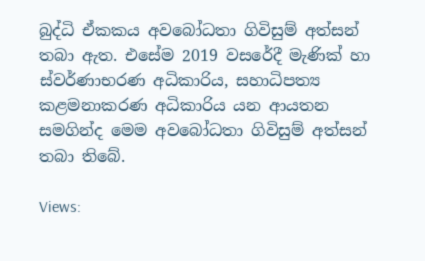බුද්ධි ඒකකය අවබෝධතා ගිවිසුම් අත්සන් තබා ඇත. එසේම 2019 වසරේදී මැණික් හා ස්වර්ණාභරණ අධිකාරිය, සහාධිපත්‍ය කළමනාකරණ අධිකාරිය යන ආයතන සමගින්ද මෙම අවබෝධතා ගිවිසුම් අත්සන් තබා තිබේ.

Views: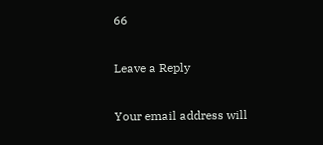66

Leave a Reply

Your email address will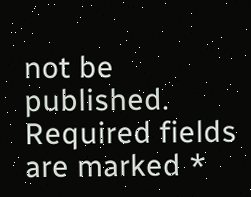not be published. Required fields are marked *